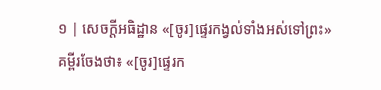១ | សេចក្ដីអធិដ្ឋាន «[ចូរ]ផ្ទេរកង្វល់ទាំងអស់ទៅព្រះ»
គម្ពីរចែងថា៖ «[ចូរ]ផ្ទេរក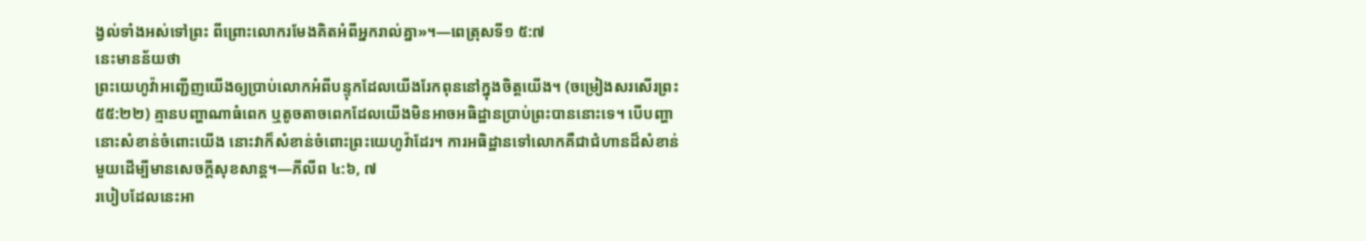ង្វល់ទាំងអស់ទៅព្រះ ពីព្រោះលោករមែងគិតអំពីអ្នករាល់គ្នា»។—ពេត្រុសទី១ ៥:៧
នេះមានន័យថា
ព្រះយេហូវ៉ាអញ្ជើញយើងឲ្យប្រាប់លោកអំពីបន្ទុកដែលយើងរែកពុននៅក្នុងចិត្តយើង។ (ចម្រៀងសរសើរព្រះ ៥៥:២២) គ្មានបញ្ហាណាធំពេក ឬតូចតាចពេកដែលយើងមិនអាចអធិដ្ឋានប្រាប់ព្រះបាននោះទេ។ បើបញ្ហានោះសំខាន់ចំពោះយើង នោះវាក៏សំខាន់ចំពោះព្រះយេហូវ៉ាដែរ។ ការអធិដ្ឋានទៅលោកគឺជាជំហានដ៏សំខាន់មួយដើម្បីមានសេចក្ដីសុខសាន្ត។—ភីលីព ៤:៦, ៧
របៀបដែលនេះអា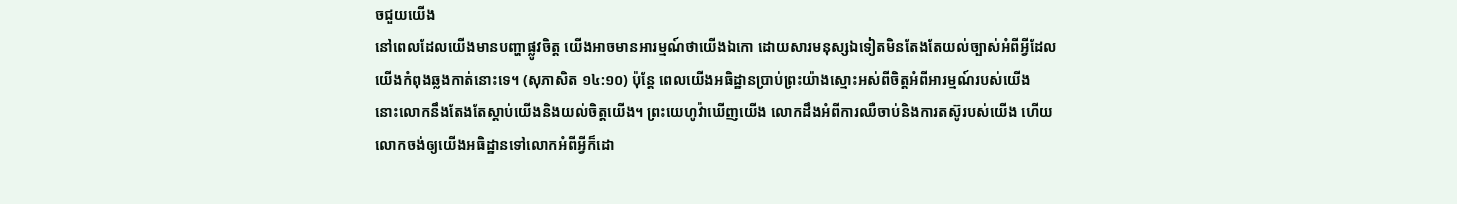ចជួយយើង
នៅពេលដែលយើងមានបញ្ហាផ្លូវចិត្ត យើងអាចមានអារម្មណ៍ថាយើងឯកោ ដោយសារមនុស្សឯទៀតមិនតែងតែយល់ច្បាស់អំពីអ្វីដែលយើងកំពុងឆ្លងកាត់នោះទេ។ (សុភាសិត ១៤:១០) ប៉ុន្តែ ពេលយើងអធិដ្ឋានប្រាប់ព្រះយ៉ាងស្មោះអស់ពីចិត្តអំពីអារម្មណ៍របស់យើង នោះលោកនឹងតែងតែស្ដាប់យើងនិងយល់ចិត្តយើង។ ព្រះយេហូវ៉ាឃើញយើង លោកដឹងអំពីការឈឺចាប់និងការតស៊ូរបស់យើង ហើយលោកចង់ឲ្យយើងអធិដ្ឋានទៅលោកអំពីអ្វីក៏ដោ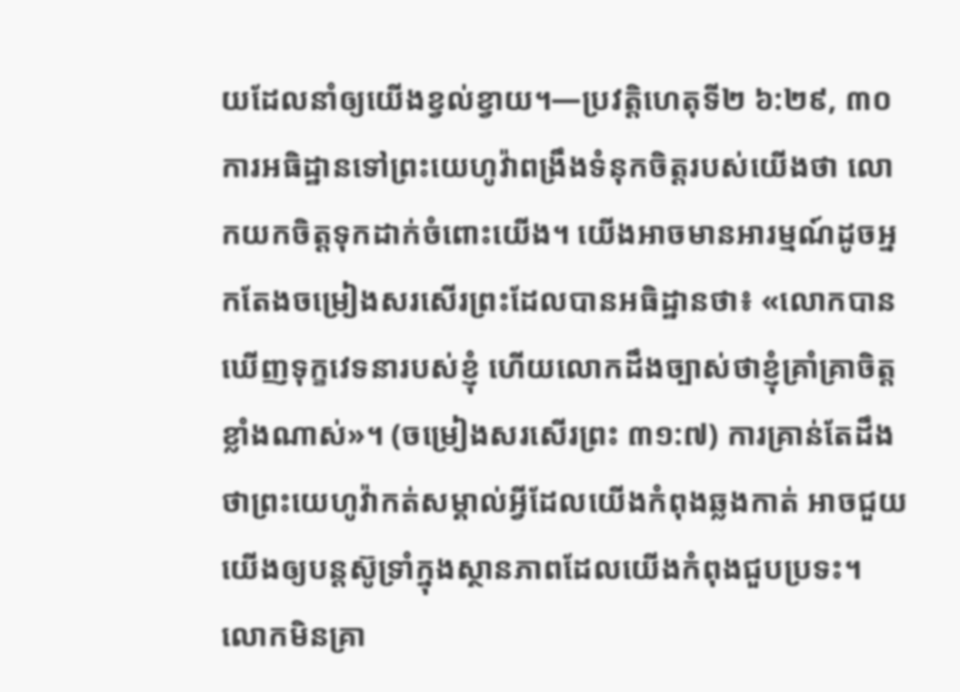យដែលនាំឲ្យយើងខ្វល់ខ្វាយ។—ប្រវត្តិហេតុទី២ ៦:២៩, ៣០
ការអធិដ្ឋានទៅព្រះយេហូវ៉ាពង្រឹងទំនុកចិត្តរបស់យើងថា លោកយកចិត្តទុកដាក់ចំពោះយើង។ យើងអាចមានអារម្មណ៍ដូចអ្នកតែងចម្រៀងសរសើរព្រះដែលបានអធិដ្ឋានថា៖ «លោកបានឃើញទុក្ខវេទនារបស់ខ្ញុំ ហើយលោកដឹងច្បាស់ថាខ្ញុំគ្រាំគ្រាចិត្តខ្លាំងណាស់»។ (ចម្រៀងសរសើរព្រះ ៣១:៧) ការគ្រាន់តែដឹងថាព្រះយេហូវ៉ាកត់សម្គាល់អ្វីដែលយើងកំពុងឆ្លងកាត់ អាចជួយយើងឲ្យបន្តស៊ូទ្រាំក្នុងស្ថានភាពដែលយើងកំពុងជួបប្រទះ។ លោកមិនគ្រា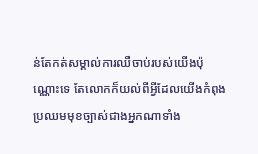ន់តែកត់សម្គាល់ការឈឺចាប់របស់យើងប៉ុណ្ណោះទេ តែលោកក៏យល់ពីអ្វីដែលយើងកំពុងប្រឈមមុខច្បាស់ជាងអ្នកណាទាំង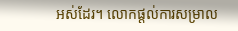អស់ដែរ។ លោកផ្ដល់ការសម្រាល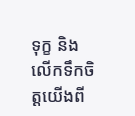ទុក្ខ និងលើកទឹកចិត្តយើងពី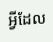អ្វីដែល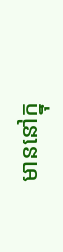មាននៅក្នុ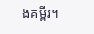ងគម្ពីរ។